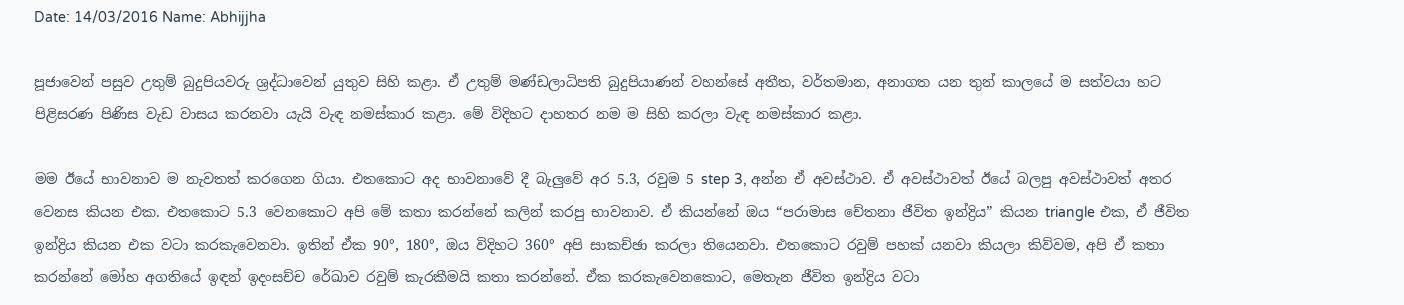Date: 14/03/2016 Name: Abhijjha

පූජාවෙන් පසුව උතුම් බුදුපියවරු ශ්‍රද්ධාවෙන් යුතුව සිහි කළා. ඒ උතුම් මණ්ඩලාධිපති බුදුපියාණන් වහන්සේ අතීත, වර්තමාන, අනාගත යන තුන් කාලයේ ම සත්වයා හට පිළිසරණ පිණිස වැඩ වාසය කරනවා යැයි වැඳ නමස්කාර කළා. මේ විදිහට දාහතර නම ම සිහි කරලා වැඳ නමස්කාර කළා.

මම ඊයේ භාවනාව ම නැවතත් කරගෙන ගියා. එතකොට අද භාවනාවේ දී බැලුවේ අර 5.3, රවුම 5 step 3, අන්න ඒ අවස්ථාව. ඒ අවස්ථාවත් ඊයේ බලපු අවස්ථාවත් අතර වෙනස කියන එක. එතකොට 5.3 වෙනකොට අපි මේ කතා කරන්නේ කලින් කරපු භාවනාව. ඒ කියන්නේ ඔය “පරාමාස චේතනා ජීවිත ඉන්ද්‍රිය” කියන triangle එක, ඒ ජීවිත ඉන්ද්‍රිය කියන එක වටා කරකැවෙනවා. ඉතින් ඒක 90°, 180°, ඔය විදිහට 360° අපි සාකච්ඡා කරලා තියෙනවා. එතකොට රවුම් පහක් යනවා කියලා කිව්වම, අපි ඒ කතා කරන්නේ මෝහ අගතියේ ඉඳන් ඉදංසච්ච රේඛාව රවුම් කැරකීමයි කතා කරන්නේ. ඒක කරකැවෙනකොට, මෙතැන ජීවිත ඉන්ද්‍රිය වටා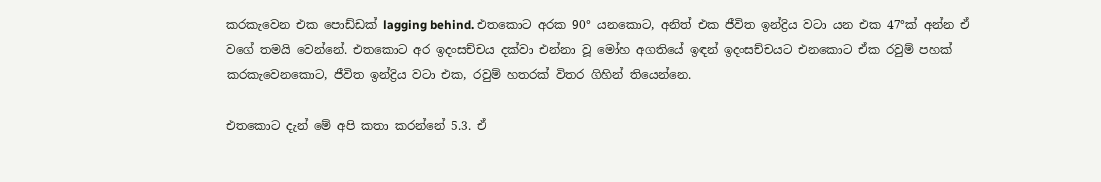කරකැවෙන එක පොඩ්ඩක් lagging behind. එතකොට අරක 90° යනකොට, අනිත් එක ජීවිත ඉන්ද්‍රිය වටා යන එක 47°ක් අන්න ඒ වගේ තමයි වෙන්නේ. එතකොට අර ඉදංසච්චය දක්වා එන්නා වූ මෝහ අගතියේ ඉඳන් ඉදංසච්චයට එනකොට ඒක රවුම් පහක් කරකැවෙනකොට, ජීවිත ඉන්ද්‍රිය වටා එක, රවුම් හතරක් විතර ගිහින් තියෙන්නෙ.

එතකොට දැන් මේ අපි කතා කරන්නේ 5.3. ඒ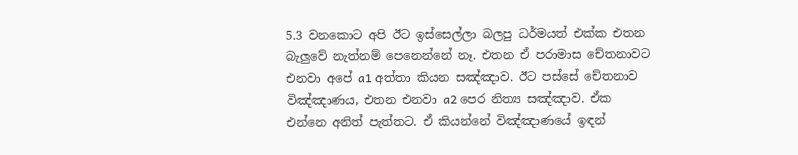5.3 වනකොට අපි ඊට ඉස්සෙල්ලා බලපු ධර්මයත් එක්ක එතන බැලුවේ නැත්නම් පෙනෙන්නේ නෑ. එතන ඒ පරාමාස චේතනාවට එනවා අපේ a1 අත්තා කියන සඤ්ඤාව. ඊට පස්සේ චේතනාව විඤ්ඤාණය, එතන එනවා a2 පෙර නිත්‍ය සඤ්ඤාව. ඒක එන්නෙ අනිත් පැත්තට. ඒ කියන්නේ විඤ්ඤාණයේ ඉඳන්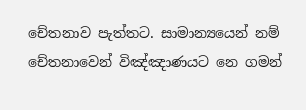චේතනාව පැත්තට. සාමාන්‍යයෙන් නම් චේතනාවෙන් විඤ්ඤාණයට නෙ ගමන්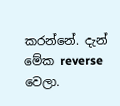කරන්නේ. දැන් මේක reverse වෙලා.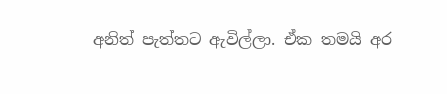අනිත් පැත්තට ඇවිල්ලා. ඒක තමයි අර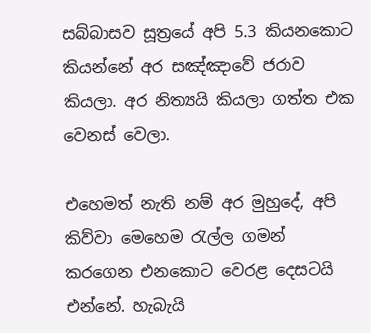සබ්බාසව සූත්‍රයේ අපි 5.3 කියනකොට කියන්නේ අර සඤ්ඤාවේ ජරාව කියලා. අර නිත්‍යයි කියලා ගත්ත එක වෙනස් වෙලා.

එහෙමත් නැති නම් අර මුහුදේ, අපි කිව්වා මෙහෙම රැල්ල ගමන් කරගෙන එනකොට වෙරළ දෙසටයි එන්නේ. හැබැයි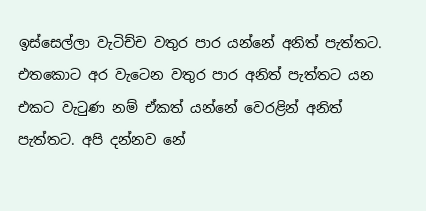ඉස්සෙල්ලා වැටිච්ච වතුර පාර යන්නේ අනිත් පැත්තට. එතකොට අර වැටෙන වතුර පාර අනිත් පැත්තට යන එකට වැටුණ නම් ඒකත් යන්නේ වෙරළින් අනිත් පැත්තට. අපි දන්නව නේ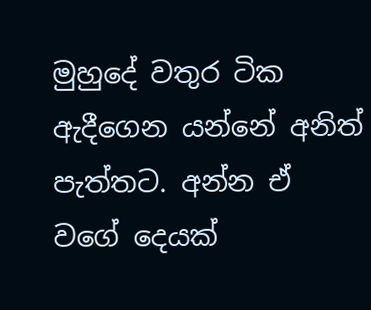මුහුදේ වතුර ටික ඇදීගෙන යන්නේ අනිත් පැත්තට. අන්න ඒ වගේ දෙයක්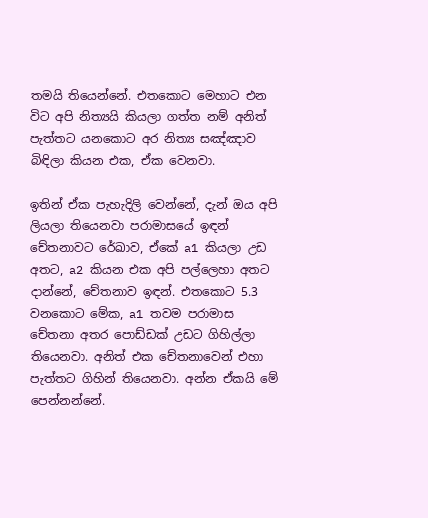තමයි තියෙන්නේ. එතකොට මෙහාට එන විට අපි නිත්‍යයි කියලා ගත්ත නම් අනිත් පැත්තට යනකොට අර නිත්‍ය සඤ්ඤාව බිඳිලා කියන එක, ඒක වෙනවා.

ඉතින් ඒක පැහැදිලි වෙන්නේ, දැන් ඔය අපි ලියලා තියෙනවා පරාමාසයේ ඉඳන් චේතනාවට රේඛාව, ඒකේ a1 කියලා උඩ අතට, a2 කියන එක අපි පල්ලෙහා අතට දාන්නේ, චේතනාව ඉඳන්. එතකොට 5.3 වනකොට මේක, a1 තවම පරාමාස චේතනා අතර පොඩ්ඩක් උඩට ගිහිල්ලා තියෙනවා. අනිත් එක චේතනාවෙන් එහා පැත්තට ගිහින් තියෙනවා. අන්න ඒකයි මේ පෙන්නන්නේ.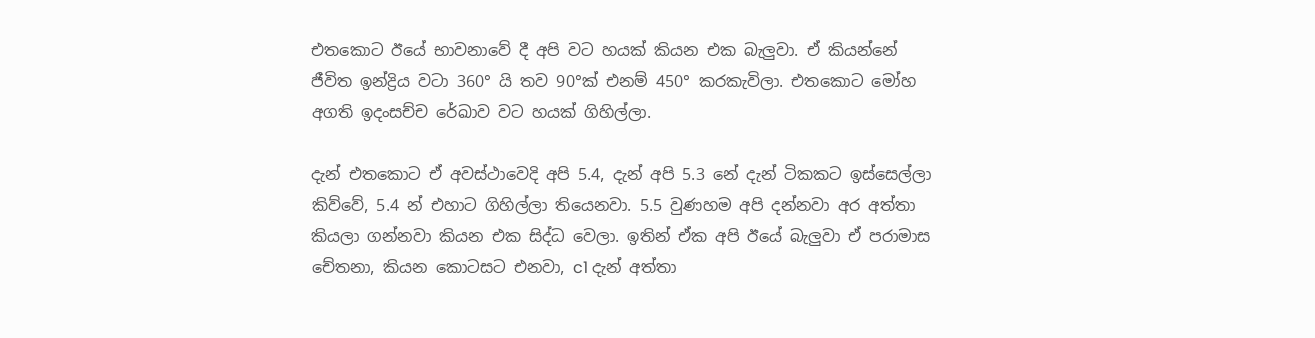එතකොට ඊයේ භාවනාවේ දී අපි වට හයක් කියන එක බැලුවා. ඒ කියන්නේ ජීවිත ඉන්ද්‍රිය වටා 360° යි තව 90°ක් එනම් 450° කරකැවිලා. එතකොට මෝහ අගති ඉදංසච්ච රේඛාව වට හයක් ගිහිල්ලා.

දැන් එතකොට ඒ අවස්ථාවෙදි අපි 5.4, දැන් අපි 5.3 නේ දැන් ටිකකට ඉස්සෙල්ලා කිව්වේ, 5.4 න් එහාට ගිහිල්ලා තියෙනවා. 5.5 වුණහම අපි දන්නවා අර අත්තා කියලා ගන්නවා කියන එක සිද්ධ වෙලා. ඉතින් ඒක අපි ඊයේ බැලුවා ඒ පරාමාස චේතනා, කියන කොටසට එනවා, c1 දැන් අත්තා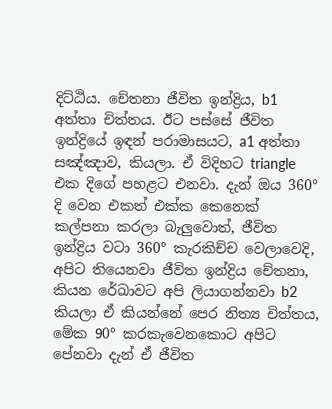දිට්ඨිය. චේතනා ජීවිත ඉන්ද්‍රිය, b1 අත්තා චිත්තය. ඊට පස්සේ ජීවිත ඉන්ද්‍රියේ ඉඳන් පරාමාසයට, a1 අත්තා සඤ්ඤාව, කියලා. ඒ විදිහට triangle එක දිගේ පහළට එනවා. දැන් ඔය 360° දි වෙන එකත් එක්ක කෙනෙක් කල්පනා කරලා බැලුවොත්, ජීවිත ඉන්ද්‍රිය වටා 360° කැරකිච්ච වෙලාවෙදි, අපිට තියෙනවා ජීවිත ඉන්ද්‍රිය චේතනා, කියන රේඛාවට අපි ලියාගන්නවා b2 කියලා ඒ කියන්නේ පෙර නිත්‍ය චිත්තය, මේක 90° කරකැවෙනකොට අපිට පේනවා දැන් ඒ ජීවිත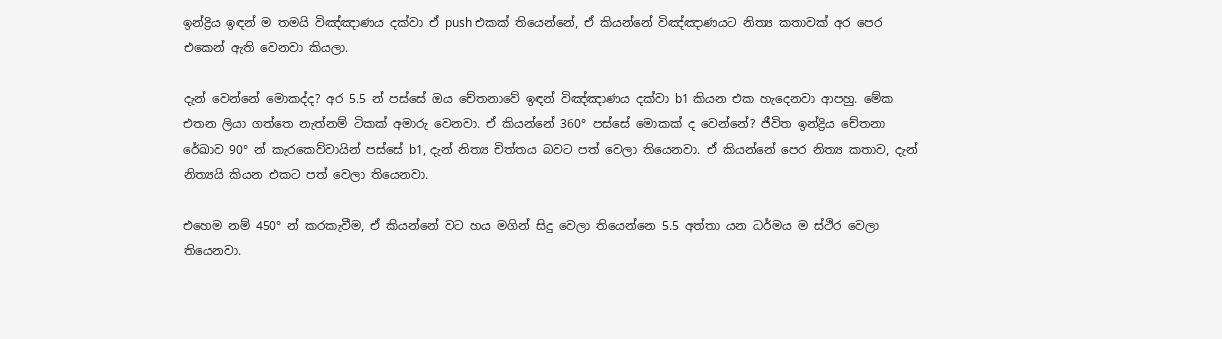ඉන්ද්‍රිය ඉඳන් ම තමයි විඤ්ඤාණය දක්වා ඒ push එකක් තියෙන්නේ, ඒ කියන්නේ විඤ්ඤාණයට නිත්‍ය කතාවක් අර පෙර එකෙන් ඇති වෙනවා කියලා.

දැන් වෙන්නේ මොකද්ද? අර 5.5 න් පස්සේ ඔය චේතනාවේ ඉඳන් විඤ්ඤාණය දක්වා b1 කියන එක හැදෙනවා ආපහු. මේක එතන ලියා ගත්තෙ නැත්නම් ටිකක් අමාරු වෙනවා. ඒ කියන්නේ 360° පස්සේ මොකක් ද වෙන්නේ? ජීවිත ඉන්ද්‍රිය චේතනා රේඛාව 90° න් කැරකෙව්වායින් පස්සේ b1, දැන් නිත්‍ය චිත්තය බවට පත් වෙලා තියෙනවා. ඒ කියන්නේ පෙර නිත්‍ය කතාව, දැන් නිත්‍යයි කියන එකට පත් වෙලා තියෙනවා.

එහෙම නම් 450° න් කරකැවීම, ඒ කියන්නේ වට හය මගින් සිදු වෙලා තියෙන්නෙ 5.5 අත්තා යන ධර්මය ම ස්ථිර වෙලා තියෙනවා.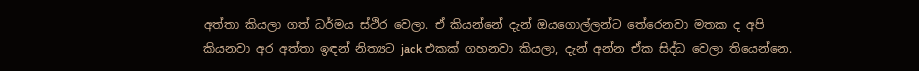අත්තා කියලා ගත් ධර්මය ස්ථිර වෙලා. ඒ කියන්නේ දැන් ඔයගොල්ලන්ට තේරෙනවා මතක ද අපි කියනවා අර අත්තා ඉඳන් නිත්‍යට jack එකක් ගහනවා කියලා, දැන් අන්න ඒක සිද්ධ වෙලා තියෙන්නෙ.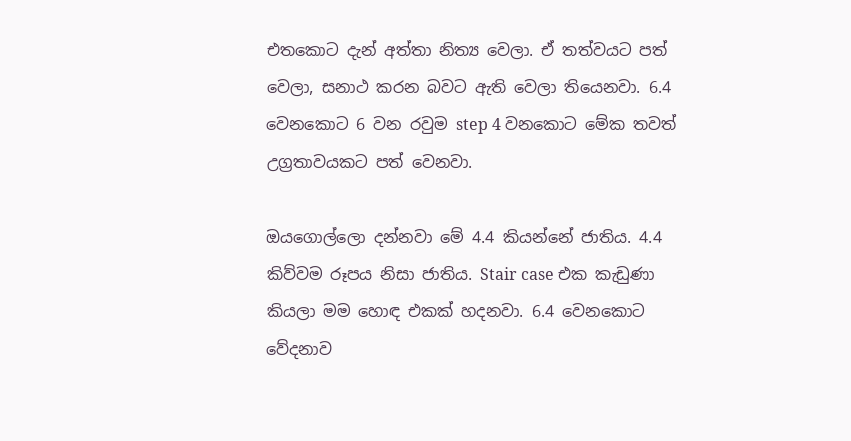එතකොට දැන් අත්තා නිත්‍ය වෙලා. ඒ තත්වයට පත් වෙලා, සනාථ කරන බවට ඇති වෙලා තියෙනවා. 6.4 වෙනකොට 6 වන රවුම step 4 වනකොට මේක තවත් උග්‍රතාවයකට පත් වෙනවා.

ඔයගොල්ලො දන්නවා මේ 4.4 කියන්නේ ජාතිය. 4.4 කිව්වම රූපය නිසා ජාතිය. Stair case එක කැඩුණා කියලා මම හොඳ එකක් හදනවා. 6.4 වෙනකොට වේදනාව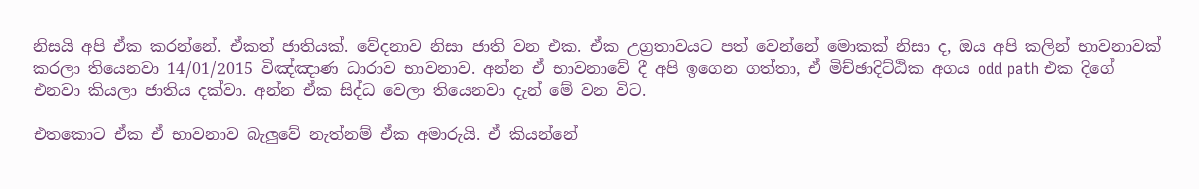නිසයි අපි ඒක කරන්නේ. ඒකත් ජාතියක්. වේදනාව නිසා ජාති වන එක. ඒක උග්‍රතාවයට පත් වෙන්නේ මොකක් නිසා ද, ඔය අපි කලින් භාවනාවක් කරලා තියෙනවා 14/01/2015 විඤ්ඤාණ ධාරාව භාවනාව. අන්න ඒ භාවනාවේ දී අපි ඉගෙන ගත්තා, ඒ මිච්ඡාදිට්ඨික අගය odd path එක දිගේ එනවා කියලා ජාතිය දක්වා. අන්න ඒක සිද්ධ වෙලා තියෙනවා දැන් මේ වන විට.

එතකොට ඒක ඒ භාවනාව බැලුවේ නැත්නම් ඒක අමාරුයි. ඒ කියන්නේ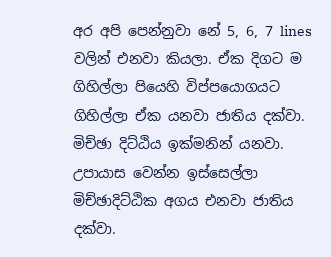අර අපි පෙන්නුවා නේ 5, 6, 7 lines වලින් එනවා කියලා. ඒක දිගට ම ගිහිල්ලා පියෙහි විප්පයොගයට ගිහිල්ලා ඒක යනවා ජාතිය දක්වා. මිච්ඡා දිට්ඨිය ඉක්මනින් යනවා. උපායාස වෙන්න ඉස්සෙල්ලා මිච්ඡාදිට්ඨික අගය එනවා ජාතිය දක්වා.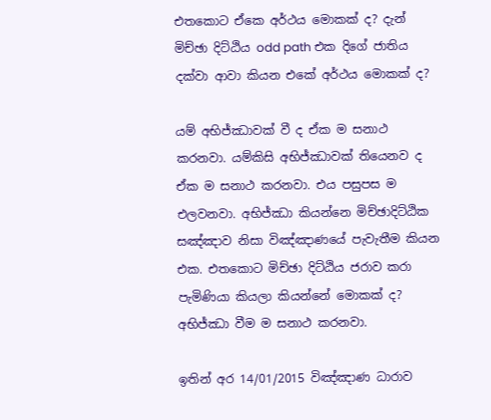එතකොට ඒකෙ අර්ථය මොකක් ද? දැන් මිච්ඡා දිට්ඨිය odd path එක දිගේ ජාතිය දක්වා ආවා කියන එකේ අර්ථය මොකක් ද?

යම් අභිජ්ඣාවක් වී ද ඒක ම සනාථ කරනවා. යම්කිසි අභිජ්ඣාවක් තියෙනව ද ඒක ම සනාථ කරනවා. එය පසුපස ම එලවනවා. අභිජ්ඣා කියන්නෙ මිච්ඡාදිට්ඨික සඤ්ඤාව නිසා විඤ්ඤාණයේ පැවැතීම කියන එක. එතකොට මිච්ඡා දිට්ඨිය ජරාව කරා පැමිණියා කියලා කියන්නේ මොකක් ද? අභිජ්ඣා වීම ම සනාථ කරනවා.

ඉතින් අර 14/01/2015 විඤ්ඤාණ ධාරාව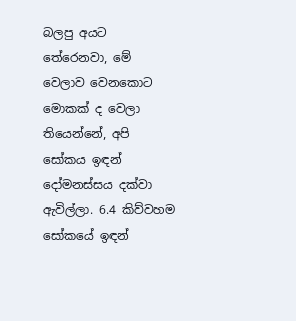බලපු අයට තේරෙනවා, මේ වෙලාව වෙනකොට මොකක් ද වෙලා තියෙන්නේ, අපි සෝකය ඉඳන් දෝමනස්සය දක්වා ඇවිල්ලා. 6.4 කිව්වහම සෝකයේ ඉඳන්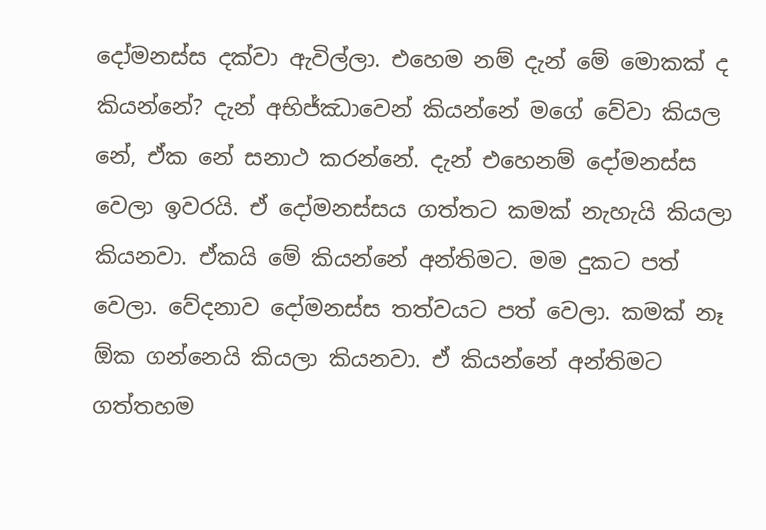දෝමනස්ස දක්වා ඇවිල්ලා. එහෙම නම් දැන් මේ මොකක් ද කියන්නේ? දැන් අභිජ්ඣාවෙන් කියන්නේ මගේ වේවා කියල නේ, ඒක නේ සනාථ කරන්නේ. දැන් එහෙනම් දෝමනස්ස වෙලා ඉවරයි. ඒ දෝමනස්සය ගත්තට කමක් නැහැයි කියලා කියනවා. ඒකයි මේ කියන්නේ අන්තිමට. මම දුකට පත් වෙලා. වේදනාව දෝමනස්ස තත්වයට පත් වෙලා. කමක් නෑ ඕක ගන්නෙයි කියලා කියනවා. ඒ කියන්නේ අන්තිමට ගත්තහම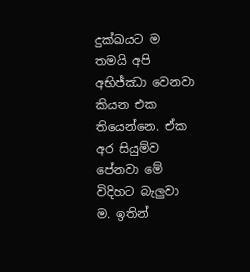දුක්ඛයට ම තමයි අපි අභිජ්ඣා වෙනවා කියන එක තියෙන්නෙ. ඒක අර සියුම්ව පේනවා මේ විදිහට බැලුවා ම. ඉතින්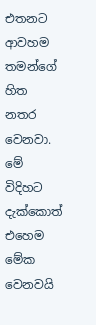එතනට ආවහම තමන්ගේ හිත නතර වෙනවා. මේ විදිහට දැක්කොත් එහෙම මේක වෙනවයි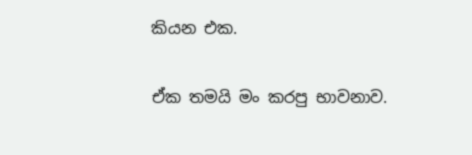කියන එක.

ඒක තමයි මං කරපු භාවනාව.